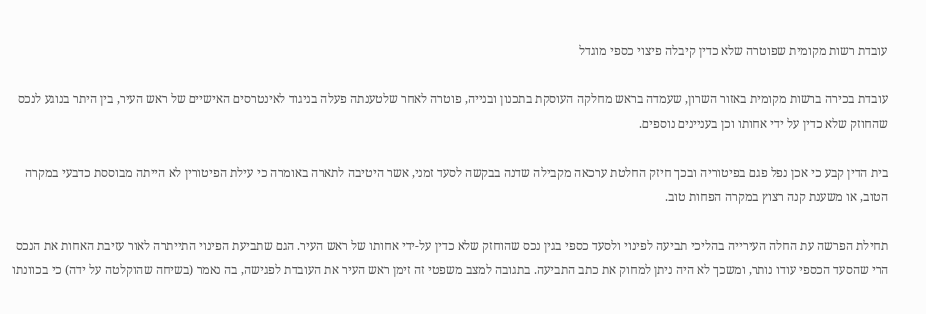עובדת רשות מקומית שפוטרה שלא כדין קיבלה פיצוי כספי מוגדל

עובדת בכירה ברשות מקומית באזור השרון, שעמדה בראש מחלקה העוסקת בתכנון ובנייה, פוטרה לאחר שלטענתה פעלה בניגוד לאינטרסים האישיים של ראש העיר, בין היתר בנוגע לנכס שהחוזק שלא כדין על ידי אחותו וכן בעניינים נוספים.

בית הדין קבע כי אכן נפל פגם בפיטוריה ובכך חיזק החלטת ערכאה מקבילה שדנה בבקשה לסעד זמני, אשר היטיבה לתארה באומרה כי עילת הפיטורין לא הייתה מבוססת כדבעי במקרה הטוב, או משענת קנה רצוץ במקרה הפחות טוב.

תחילת הפרשה עת החלה העירייה בהליכי תביעה לפינוי ולסעד כספי בגין נכס שהוחזק שלא כדין על-ידי אחותו של ראש העיר. הגם שתביעת הפינוי התייתרה לאור עזיבת האחות את הנכס הרי שהסעד הכספי עודו נותר, ומשכך לא היה ניתן למחוק את כתב התביעה. בתגובה למצב משפטי זה זימן ראש העיר את העובדת לפגישה, בה נאמר (בשיחה שהוקלטה על ידה) כי בכוונתו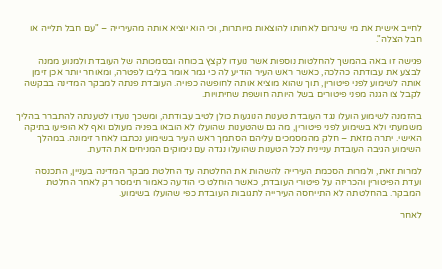לחייב אישית את מי שיגרום לאחותו להוצאות מיותרות, וכי הוא יוציא אותה מהעירייה – "עם חבל תלייה או חבל הצלה".

פגישה זו באה בהמשך להחלטות נוספות אשר נועדו לקצץ בכוחה ובסמכותה של העובדת ולמנוע ממנה לבצע את עבודתה כהלכה, כאשר ראש העיר הודיע לה כי גמר אומר בליבו לפטרה, ומאוחר יותר אכן זימן אותה לשימוע לפני פיטורין, תוך שהוא מוציא אותה לחופשה כפויה. העובדת פנתה למבקר המדינה בבקשה לקבל צו הגנה מפני פיטורים בשל היותה חושפת שחיתויות.

בהזמנה לשימוע הועלו נגד העובדת טענות הנוגעות כולן לטיב עבודתה, ומשכך נועדו לטענתה להתברר בהליך משמעתי ולא בשימוע לפני פיטורין, מה גם שהטענות שהועלו לא הובאו בפניה מעולם ואף לא הופיעו בתיקה האישי. יתרה מזאת – חלק מהמסמכים עליהם הסתמך ראש העיר בשימוע נכתבו לאחר זימונה. במהלך השימוע הגיבה העובדת עניינית לכל הטענות שהועלו נגדה עם נימוקים המניחים את הדעת.

למרות זאת, ולמרות הסכמת העירייה להשהות את החלטתה עד החלטת מבקר המדינה בעניין, התכנסה ועדת הפיטורין והכריזה על פיטורי העובדת, כאשר הוחלט כי הודעה כאמור תימסר רק לאחר החלטת המבקר. בהחלטתה לא התייחסה העירייה לתגובות העובדת כפי שהועלו בשימוע.

לאחר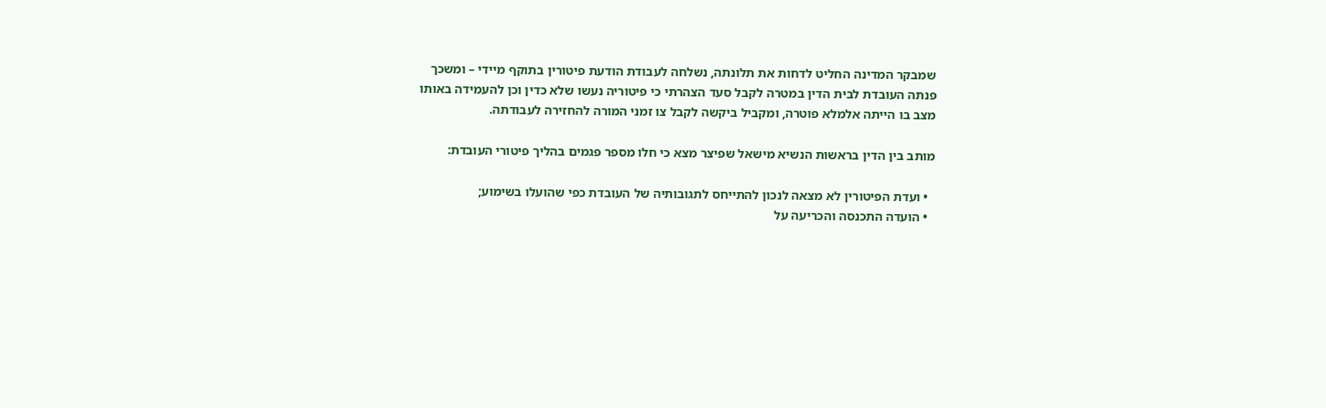שמבקר המדינה החליט לדחות את תלונתה, נשלחה לעבודת הודעת פיטורין בתוקף מיידי – ומשכך פנתה העובדת לבית הדין במטרה לקבל סעד הצהרתי כי פיטוריה נעשו שלא כדין וכן להעמידה באותו מצב בו הייתה אלמלא פוטרה, ומקביל ביקשה לקבל צו זמני המורה להחזירה לעבודתה.

מותב בין הדין בראשות הנשיא מישאל שפיצר מצא כי חלו מספר פגמים בהליך פיטורי העובדת:

  • ועדת הפיטורין לא מצאה לנכון להתייחס לתגובותיה של העובדת כפי שהועלו בשימוע;
  • הועדה התכנסה והכריעה על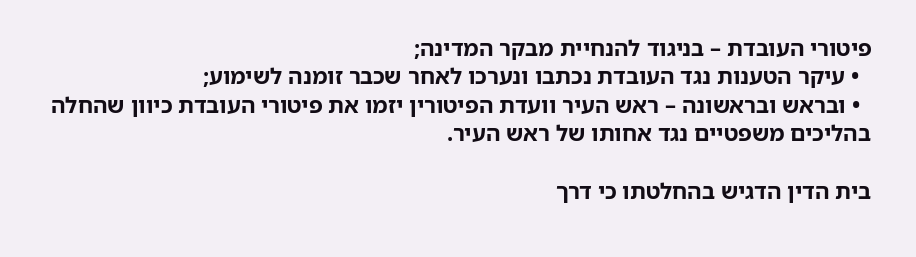פיטורי העובדת – בניגוד להנחיית מבקר המדינה;
  • עיקר הטענות נגד העובדת נכתבו ונערכו לאחר שכבר זומנה לשימוע;
  • ובראש ובראשונה – ראש העיר וועדת הפיטורין יזמו את פיטורי העובדת כיוון שהחלה בהליכים משפטיים נגד אחותו של ראש העיר.

בית הדין הדגיש בהחלטתו כי דרך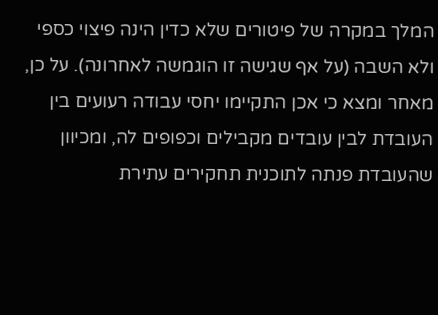המלך במקרה של פיטורים שלא כדין הינה פיצוי כספי ולא השבה (על אף שגישה זו הוגמשה לאחרונה). על כן, מאחר ומצא כי אכן התקיימו יחסי עבודה רעועים בין העובדת לבין עובדים מקבילים וכפופים לה, ומכיוון שהעובדת פנתה לתוכנית תחקירים עתירת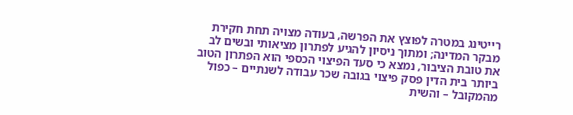רייטינג במטרה לפוצץ את הפרשה, בעודה מצויה תחת חקירת מבקר המדינה; ומתוך ניסיון להגיע לפתרון מציאותי ובשים לב את טובת הציבור, נמצא כי סעד הפיצוי הכספי הוא הפתרון הטוב ביותר בית הדין פסק פיצוי בגובה שכר עבודה לשנתיים – כפול מהמקובל – והשית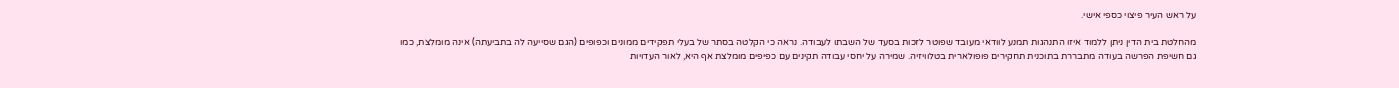על ראש העיר פיצוי כספי אישי.

מהחלטת בית הדין ניתן ללמוד איזו התנהגות תמנע לוודאי מעובד שפוטר לזכות בסעד של השבתו לעבודה. נראה כי הקלטה בסתר של בעלי תפקידים ממונים וכפופים (הגם שסייעה לה בתביעתה) אינה מומלצת, כמו גם חשיפת הפרשה בעודה מתבררת בתוכנית תחקירים פופולארית בטלוויזיה. שמירה על יחסי עבודה תקינים עם כפיפים מומלצת אף היא, לאור העדויות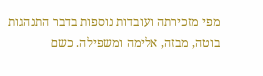מפי מזכירתה ועובדות נוספות בדבר התנהגות בוטה, מבזה, אלימה ומשפילה. כשם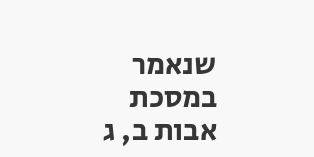שנאמר במסכת אבות ב, ג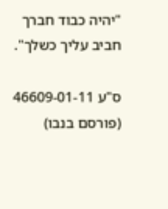"יהיה כבוד חברך חביב עליך כשלך".

ס"ע 46609-01-11 (פורסם בנבו)